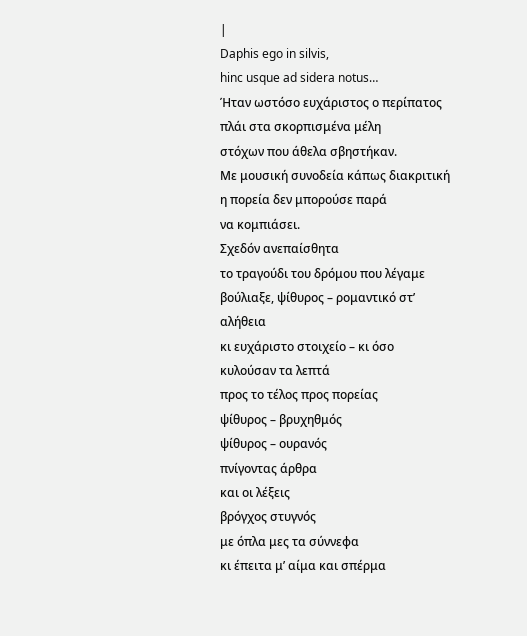|
Daphis ego in silvis,
hinc usque ad sidera notus…
Ήταν ωστόσο ευχάριστος ο περίπατος
πλάι στα σκορπισμένα μέλη
στόχων που άθελα σβηστήκαν.
Με μουσική συνοδεία κάπως διακριτική
η πορεία δεν μπορούσε παρά
να κομπιάσει.
Σχεδόν ανεπαίσθητα
το τραγούδι του δρόμου που λέγαμε
βούλιαξε, ψίθυρος – ρομαντικό στ’ αλήθεια
κι ευχάριστο στοιχείο – κι όσο
κυλούσαν τα λεπτά
προς το τέλος προς πορείας
ψίθυρος – βρυχηθμός
ψίθυρος – ουρανός
πνίγοντας άρθρα
και οι λέξεις
βρόγχος στυγνός
με όπλα μες τα σύννεφα
κι έπειτα μ’ αίμα και σπέρμα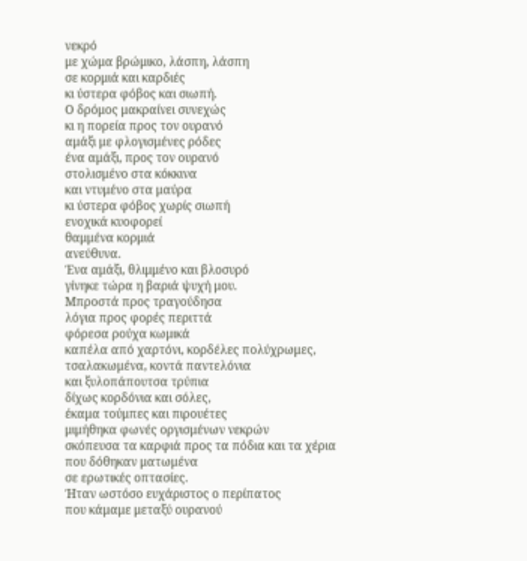νεκρό
με χώμα βρώμικο, λάσπη, λάσπη
σε κορμιά και καρδιές
κι ύστερα φόβος και σιωπή.
Ο δρόμος μακραίνει συνεχώς
κι η πορεία προς τον ουρανό
αμάξι με φλογισμένες ρόδες
ένα αμάξι, προς τον ουρανό
στολισμένο στα κόκκινα
και ντυμένο στα μαύρα
κι ύστερα φόβος χωρίς σιωπή
ενοχικά κυοφορεί
θαμμένα κορμιά
ανεύθυνα.
Ένα αμάξι, θλιμμένο και βλοσυρό
γίνηκε τώρα η βαριά ψυχή μου.
Μπροστά προς τραγούδησα
λόγια προς φορές περιττά
φόρεσα ρούχα κωμικά
καπέλα από χαρτόνι, κορδέλες πολύχρωμες,
τσαλακωμένα, κοντά παντελόνια
και ξυλοπάπουτσα τρύπια
δίχως κορδόνια και σόλες,
έκαμα τούμπες και πιρουέτες
μιμήθηκα φωνές οργισμένων νεκρών
σκόπευσα τα καρφιά προς τα πόδια και τα χέρια
που δόθηκαν ματωμένα
σε ερωτικές οπτασίες.
Ήταν ωστόσο ευχάριστος ο περίπατος
που κάμαμε μεταξύ ουρανού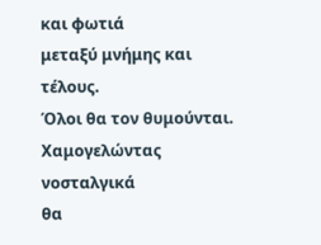και φωτιά
μεταξύ μνήμης και τέλους.
Όλοι θα τον θυμούνται.
Χαμογελώντας νοσταλγικά
θα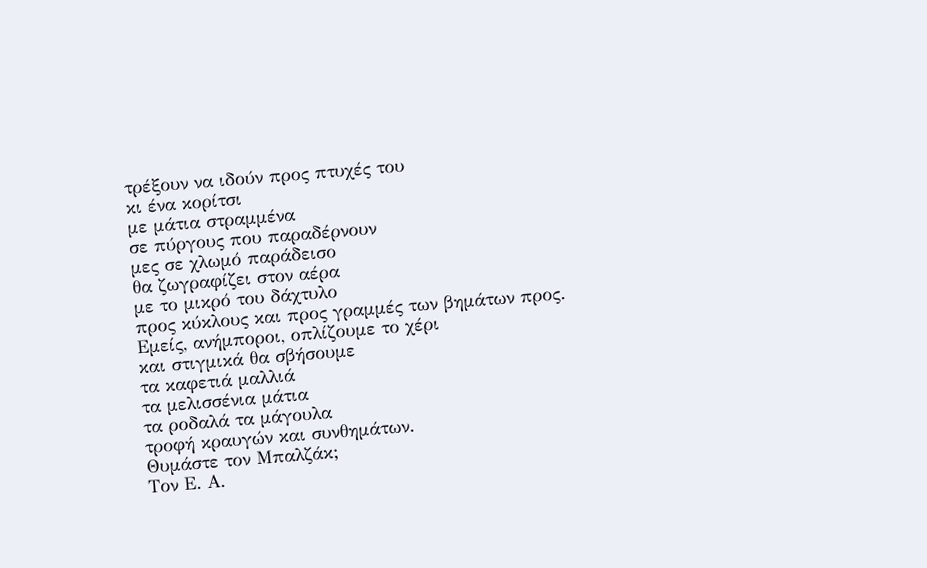τρέξουν να ιδούν προς πτυχές του
κι ένα κορίτσι
με μάτια στραμμένα
σε πύργους που παραδέρνουν
μες σε χλωμό παράδεισο
θα ζωγραφίζει στον αέρα
με το μικρό του δάχτυλο
προς κύκλους και προς γραμμές των βημάτων προς.
Εμείς, ανήμποροι, οπλίζουμε το χέρι
και στιγμικά θα σβήσουμε
τα καφετιά μαλλιά
τα μελισσένια μάτια
τα ροδαλά τα μάγουλα
τροφή κραυγών και συνθημάτων.
Θυμάστε τον Μπαλζάκ;
Τον Ε. Α.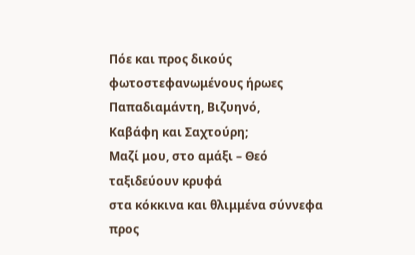Πόε και προς δικούς
φωτοστεφανωμένους ήρωες
Παπαδιαμάντη, Βιζυηνό,
Καβάφη και Σαχτούρη;
Μαζί μου, στο αμάξι – Θεό
ταξιδεύουν κρυφά
στα κόκκινα και θλιμμένα σύννεφα
προς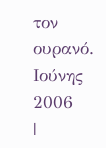τον ουρανό.
Ιούνης 2006
|